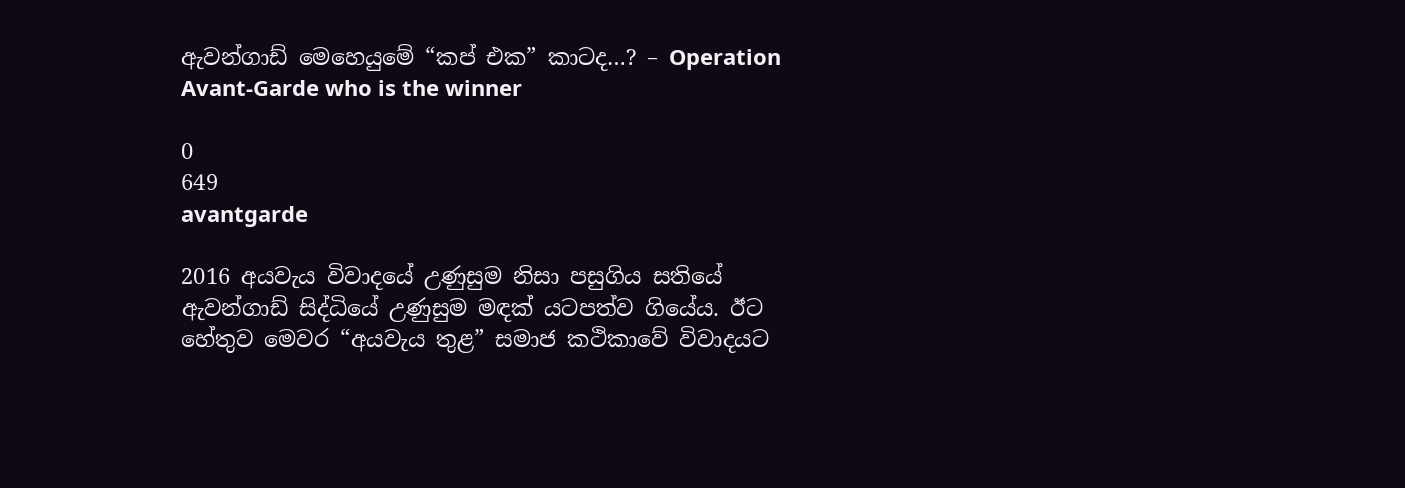ඇවන්ගාඩ් මෙහෙයුමේ “කප් එක” කාටද…? – Operation Avant-Garde who is the winner

0
649
avantgarde

2016 අයවැය විවාදයේ උණුසුම නිසා පසුගිය සතියේ ඇවන්ගාඩ් සිද්ධියේ උණුසුම මඳක්‌ යටපත්ව ගියේය. ඊට හේතුව මෙවර “අයවැය තුළ” සමාජ කථිකාවේ විවාදයට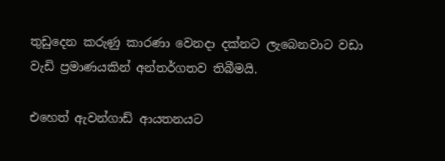තුඩුදෙන කරුණු කාරණා වෙනදා දක්‌නට ලැබෙනවාට වඩා වැඩි ප්‍රමාණයකින් අන්තර්ගතව තිබීමයි.

එහෙත් ඇවන්ගාඩ් ආයතනයට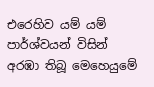එරෙහිව යම් යම් පාර්ශ්වයන් විසින් අරඹා තිබූ මෙහෙයුමේ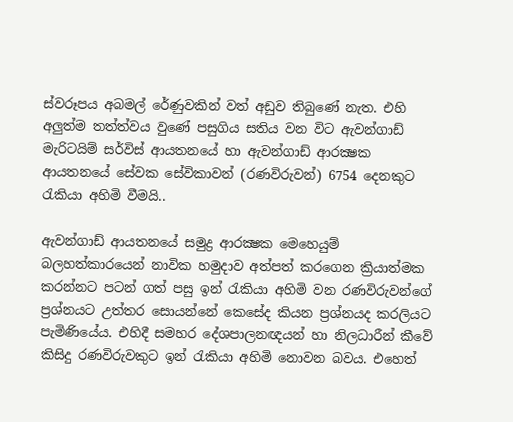ස්‌වරූපය අබමල් රේණුවකින් වත් අඩුව තිබුණේ නැත. එහි අලුත්ම තත්ත්වය වුණේ පසුගිය සතිය වන විට ඇවන්ගාඩ් මැරිටයිම් සර්විස්‌ ආයතනයේ හා ඇවන්ගාඩ් ආරක්‍ෂක ආයතනයේ සේවක සේවිකාවන් (රණවිරුවන්) 6754 දෙනකුට රැකියා අහිමි වීමයි..

ඇවන්ගාඩ් ආයතනයේ සමුද්‍ර ආරක්‍ෂක මෙහෙයුම් බලහත්කාරයෙන් නාවික හමුදාව අත්පත් කරගෙන ක්‍රියාත්මක කරන්නට පටන් ගත් පසු ඉන් රැකියා අහිමි වන රණවිරුවන්ගේ ප්‍රශ්නයට උත්තර සොයන්නේ කෙසේද කියන ප්‍රශ්නයද කරලියට පැමිණියේය. එහිදී සමහර දේශපාලනඥයන් හා නිලධාරීන් කීවේ කිසිදු රණවිරුවකුට ඉන් රැකියා අහිමි නොවන බවය. එහෙත්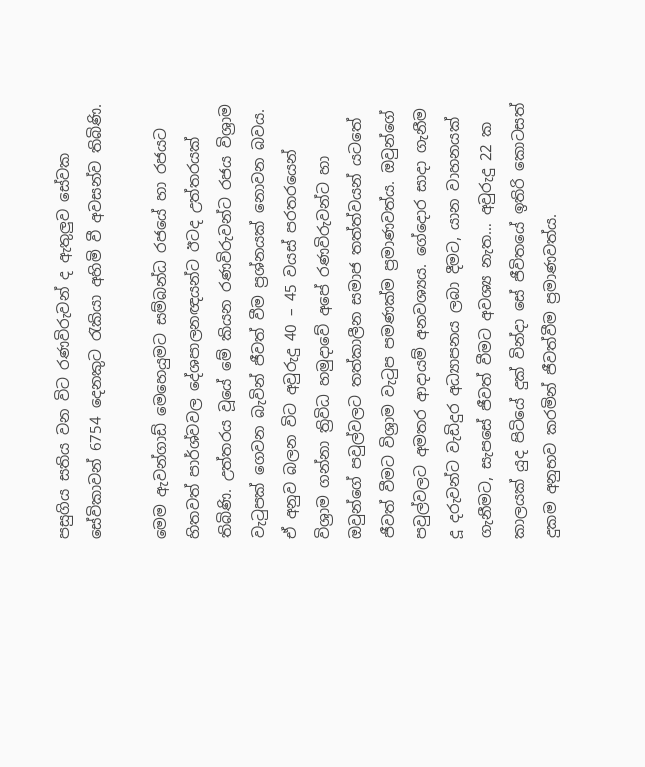පසුගිය සතිය වන විට රණවිරුවන් ද ඇතුලුව සේවක සේවිකාවන් 6754 දෙනකුට රැකියා අහිමි වී අවසන්ව තිබිණි.

මෙම ඇවන්ගාඩ් මෙහෙයුමට සම්බන්ධ රජයේ හා රජයට හිතවත් පාර්ශ්වවල දේශපාලනඥයන්ට ඊටද උත්තරයක්‌ තිබිණි. උත්තරය වූයේ මේ කියන රණවිරුවන්ට රජය විශ්‍රාම වැටුපක්‌ ගෙවන බැවින් ජීවත් වීම ප්‍රශ්නයක්‌ නොවන බවය. ඒ අනුව බලන විට අවුරුදු 40 – 45 වයස්‌ පරතරයෙන් විශ්‍රාම ගන්නා ත්‍රිවිධ හමුදාවේ අපේ රණවිරුවන්ට හා ඔවුන්ගේ පවුල්වලට තත්කාලීන සමාජ තත්ත්වයන් යටතේ ජීවත් වීමට විශ්‍රාම වැටුප පමණක්‌ම ප්‍රමාණවත්ය. ඔවුන්ගේ පවුල්වලට අමතර ආදායම් අනවශ්‍යය. ගේදොර සාදා ගැනීම දූ දරුවන්ට වැඩිදුර අධ්‍යාපනය ලබා දීමට, යාන වාහනයක්‌ ගැනීමට, සැපසේ ජීවත් වීමට අවශ්‍ය නැත… අවුරුදු 22 ක කාලයක්‌ යුද පිටියේ දුක්‌ වින්දා සේ ජීවිතයේ ඉතිරි කොටසත් දුකම අනුභව කරමින් ජීවත්වීම ප්‍රමාණවත්ය.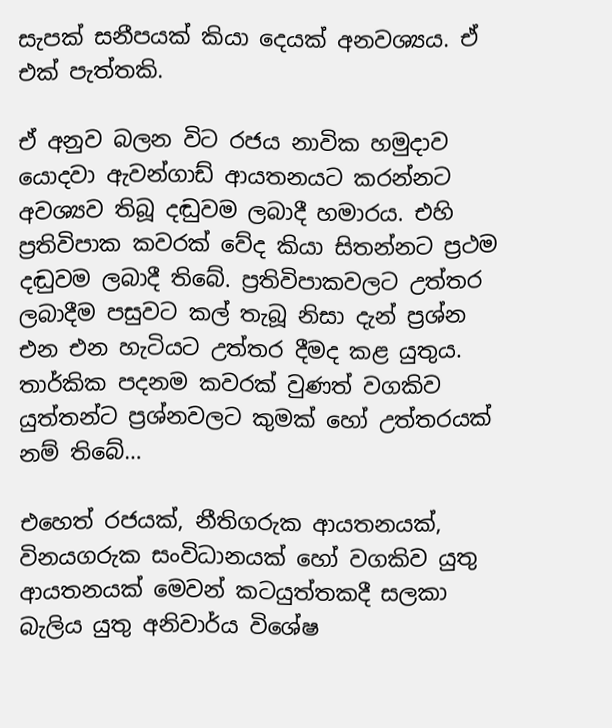සැපක්‌ සනීපයක්‌ කියා දෙයක්‌ අනවශ්‍යය. ඒ එක්‌ පැත්තකි.

ඒ අනුව බලන විට රජය නාවික හමුදාව යොදවා ඇවන්ගාඩ් ආයතනයට කරන්නට අවශ්‍යව තිබූ දඬුවම ලබාදී හමාරය. එහි ප්‍රතිවිපාක කවරක්‌ වේද කියා සිතන්නට ප්‍රථම දඬුවම ලබාදී තිබේ. ප්‍රතිවිපාකවලට උත්තර ලබාදීම පසුවට කල් තැබූ නිසා දැන් ප්‍රශ්න එන එන හැටියට උත්තර දීමද කළ යුතුය. තාර්කික පදනම කවරක්‌ වුණත් වගකිව යුත්තන්ට ප්‍රශ්නවලට කුමක්‌ හෝ උත්තරයක්‌ නම් තිබේ…

එහෙත් රජයක්‌, නීතිගරුක ආයතනයක්‌, විනයගරුක සංවිධානයක්‌ හෝ වගකිව යුතු ආයතනයක්‌ මෙවන් කටයුත්තකදී සලකා බැලිය යුතු අනිවාර්ය විශේෂ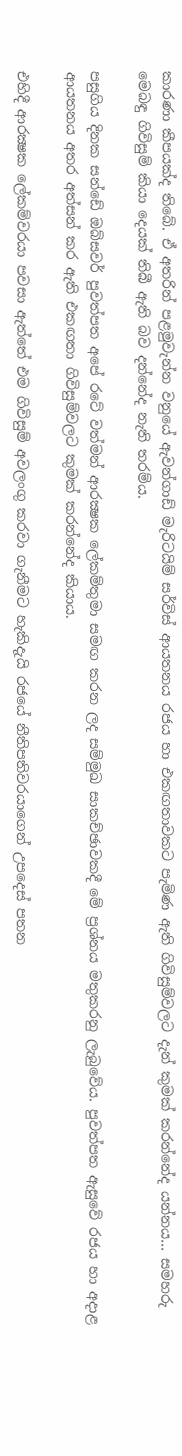කාරණා කීපයක්‌ද තිබේ. ඒ අතරින් පළමුවැන්න වනුයේ ඇවන්ගාඩ් මැරිටයිම් සර්විස්‌ ආයතනය රජය හා එකඟතාවකට පැමිණ ඇති ගිවිසුම්වලට දැන් කුමක්‌ කරන්නේද යන්නය… සමහරු මෙබඳු ගිවිසුම් කියා දෙයක්‌ තිබී ඇති බව දන්නේද නැති තරම්ය.

පසුගිය දිනක සන්ඩේ ඔබ්සවර් පුවත්පත අපේ රටේ වත්මන් ආරක්‍ෂක ලේකම්තුමා සමඟ කරන ලද සම්මුඛ සාකච්ඡාවකදී මේ ප්‍රශ්නය මතුකරනු ලැබුවේය. පුවත්පත ඇසුවේ රජය හා අදාළ ආයතනය අතර අත්සන් කර ඇති එකඟතා ගිවිසුම්වලට කුමක්‌ කරන්නේද කියාය.

එහිදී ආරක්‍ෂක ලේකම්වරයා පවසා ඇත්තේ එම ගිවිසුම් අවලංගු කරවා ගැනීමට හැකිදැයි රජයේ නීතිපතිවරයාගෙන් උපදෙස්‌ පතන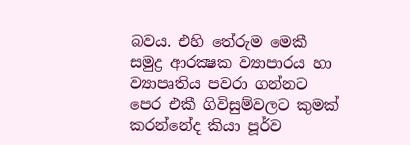බවය. එහි තේරුම මෙකී සමුද්‍ර ආරක්‍ෂක ව්‍යාපාරය හා ව්‍යාපෘතිය පවරා ගන්නට පෙර එකී ගිවිසුම්වලට කුමක්‌ කරන්නේද කියා පූර්ව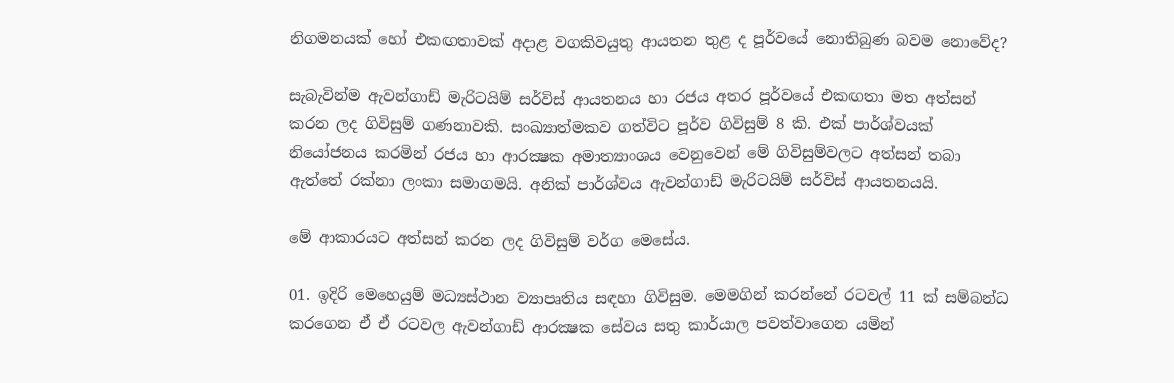නිගමනයක්‌ හෝ එකඟතාවක්‌ අදාළ වගකිවයුතු ආයතන තුළ ද පූර්වයේ නොතිබුණ බවම නොවේද?

සැබැවින්ම ඇවන්ගාඩ් මැරිටයිම් සර්විස්‌ ආයතනය හා රජය අතර පූර්වයේ එකඟතා මත අත්සන් කරන ලද ගිවිසුම් ගණනාවකි. සංඛ්‍යාත්මකව ගත්විට පූර්ව ගිවිසුම් 8 කි. එක්‌ පාර්ශ්වයක්‌ නියෝජනය කරමින් රජය හා ආරක්‍ෂක අමාත්‍යාංශය වෙනුවෙන් මේ ගිවිසුම්වලට අත්සන් තබා ඇත්තේ රක්‌නා ලංකා සමාගමයි. අනික්‌ පාර්ශ්වය ඇවන්ගාඩ් මැරිටයිම් සර්විස්‌ ආයතනයයි.

මේ ආකාරයට අත්සන් කරන ලද ගිවිසුම් වර්ග මෙසේය.

01. ඉදිරි මෙහෙයුම් මධ්‍යස්‌ථාන ව්‍යාපෘතිය සඳහා ගිවිසුම. මෙමගින් කරන්නේ රටවල් 11 ක්‌ සම්බන්ධ කරගෙන ඒ ඒ රටවල ඇවන්ගාඩ් ආරක්‍ෂක සේවය සතු කාර්යාල පවත්වාගෙන යමින්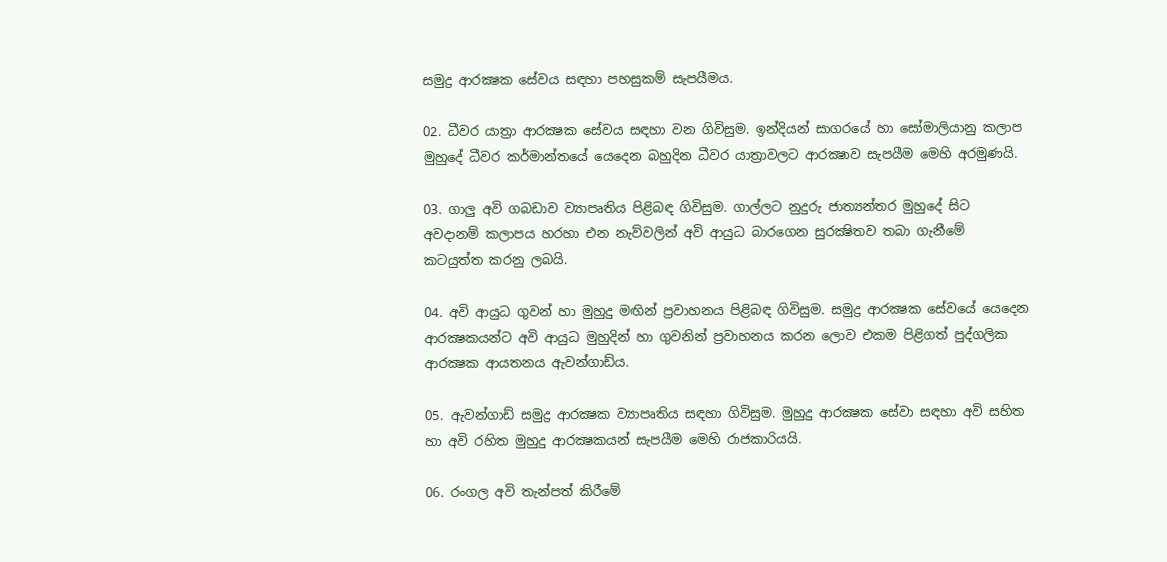සමුද්‍ර ආරක්‍ෂක සේවය සඳහා පහසුකම් සැපයීමය.

02. ධීවර යාත්‍රා ආරක්‍ෂක සේවය සඳහා වන ගිවිසුම. ඉන්දියන් සාගරයේ හා සෝමාලියානු කලාප මුහුදේ ධීවර කර්මාන්තයේ යෙදෙන බහුදින ධීවර යාත්‍රාවලට ආරක්‍ෂාව සැපයීම මෙහි අරමුණයි.

03. ගාලු අවි ගබඩාව ව්‍යාපෘතිය පිළිබඳ ගිවිසුම. ගාල්ලට නුදුරු ජාත්‍යන්තර මුහුදේ සිට අවදානම් කලාපය හරහා එන නැව්වලින් අවි ආයුධ බාරගෙන සුරක්‍ෂිතව තබා ගැනීමේ කටයුත්ත කරනු ලබයි.

04. අවි ආයුධ ගුවන් හා මුහුදු මඟින් ප්‍රවාහනය පිළිබඳ ගිවිසුම. සමුද්‍ර ආරක්‍ෂක සේවයේ යෙදෙන ආරක්‍ෂකයන්ට අවි ආයුධ මුහුදින් හා ගුවනින් ප්‍රවාහනය කරන ලොව එකම පිළිගත් පුද්ගලික ආරක්‍ෂක ආයතනය ඇවන්ගාඩ්ය.

05. ඇවන්ගාඩ් සමුද්‍ර ආරක්‍ෂක ව්‍යාපෘතිය සඳහා ගිවිසුම. මුහුදු ආරක්‍ෂක සේවා සඳහා අවි සහිත හා අවි රහිත මුහුදු ආරක්‍ෂකයන් සැපයීම මෙහි රාජකාරියයි.

06. රංගල අවි තැන්පත් කිරීමේ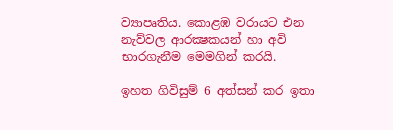ව්‍යාපෘතිය. කොළඹ වරායට එන නැව්වල ආරක්‍ෂකයන් හා අවි භාරගැනීම මෙමගින් කරයි.

ඉහත ගිවිසුම් 6 අත්සන් කර ඉතා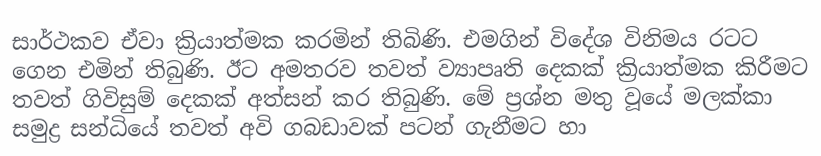සාර්ථකව ඒවා ක්‍රියාත්මක කරමින් තිබිණි. එමගින් විදේශ විනිමය රටට ගෙන එමින් තිබුණි. ඊට අමතරව තවත් ව්‍යාපෘති දෙකක්‌ ක්‍රියාත්මක කිරීමට තවත් ගිවිසුම් දෙකක්‌ අත්සන් කර තිබුණි. මේ ප්‍රශ්න මතු වූයේ මලක්‌කා සමුද්‍ර සන්ධියේ තවත් අවි ගබඩාවක්‌ පටන් ගැනීමට හා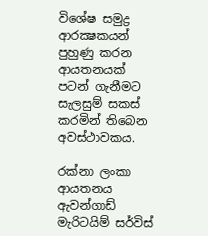විශේෂ සමුද්‍ර ආරක්‍ෂකයන් පුහුණු කරන ආයතනයක්‌ පටන් ගැනීමට සැලසුම් සකස්‌ කරමින් තිබෙන අවස්‌ථාවකය.

රක්‌නා ලංකා ආයතනය ඇවන්ගාඩ් මැරිටයිම් සර්විස්‌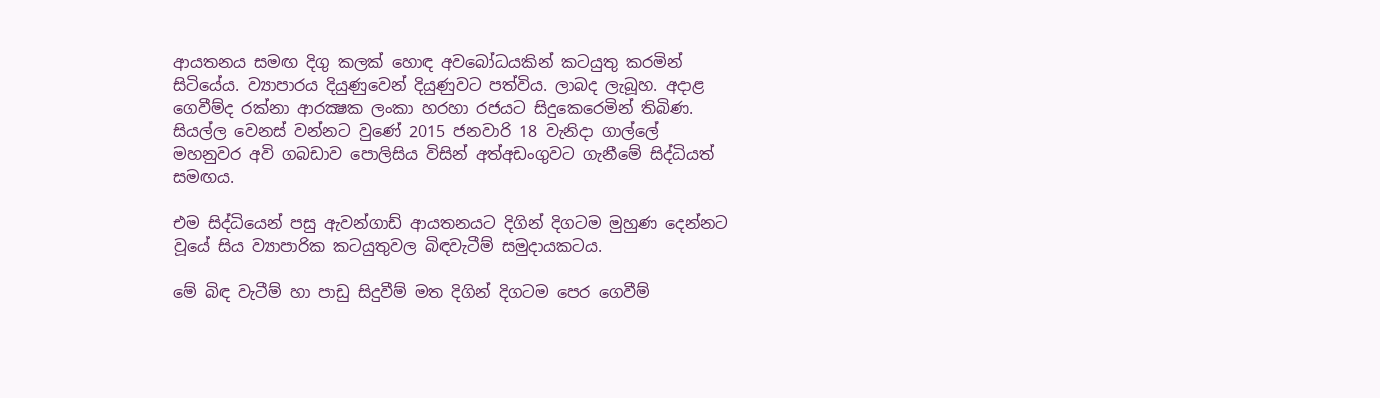ආයතනය සමඟ දිගු කලක්‌ හොඳ අවබෝධයකින් කටයුතු කරමින් සිටියේය. ව්‍යාපාරය දියුණුවෙන් දියුණුවට පත්විය. ලාබද ලැබූහ. අදාළ ගෙවීම්ද රක්‌නා ආරක්‍ෂක ලංකා හරහා රජයට සිදුකෙරෙමින් තිබිණ. සියල්ල වෙනස්‌ වන්නට වුණේ 2015 ජනවාරි 18 වැනිදා ගාල්ලේ මහනුවර අවි ගබඩාව පොලිසිය විසින් අත්අඩංගුවට ගැනීමේ සිද්ධියත් සමඟය.

එම සිද්ධියෙන් පසු ඇවන්ගාඩ් ආයතනයට දිගින් දිගටම මුහුණ දෙන්නට වූයේ සිය ව්‍යාපාරික කටයුතුවල බිඳවැටීම් සමුදායකටය.

මේ බිඳ වැටීම් හා පාඩු සිදුවීම් මත දිගින් දිගටම පෙර ගෙවීම්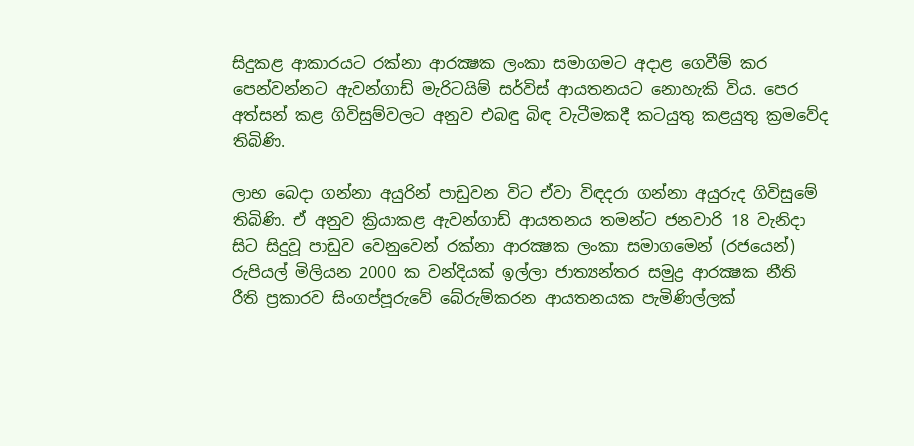සිදුකළ ආකාරයට රක්‌නා ආරක්‍ෂක ලංකා සමාගමට අදාළ ගෙවීම් කර පෙන්වන්නට ඇවන්ගාඩ් මැරිටයිම් සර්විස්‌ ආයතනයට නොහැකි විය. පෙර අත්සන් කළ ගිවිසුම්වලට අනුව එබඳු බිඳ වැටීමකදී කටයුතු කළයුතු ක්‍රමවේද තිබිණි.

ලාභ බෙදා ගන්නා අයුරින් පාඩුවන විට ඒවා විඳදරා ගන්නා අයුරුද ගිවිසුමේ තිබිණි. ඒ අනුව ක්‍රියාකළ ඇවන්ගාඩ් ආයතනය තමන්ට ජනවාරි 18 වැනිදා සිට සිදුවූ පාඩුව වෙනුවෙන් රක්‌නා ආරක්‍ෂක ලංකා සමාගමෙන් (රජයෙන්) රුපියල් මිලියන 2000 ක වන්දියක්‌ ඉල්ලා ජාත්‍යන්තර සමුද්‍ර ආරක්‍ෂක නීති රීති ප්‍රකාරව සිංගප්පූරුවේ බේරුම්කරන ආයතනයක පැමිණිල්ලක්‌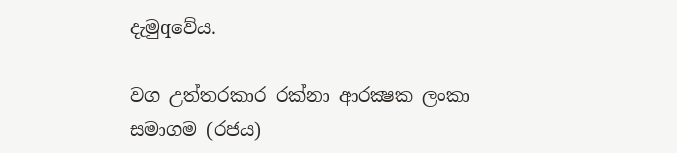දැමුqවේය.

වග උත්තරකාර රක්‌නා ආරක්‍ෂක ලංකා සමාගම (රජය)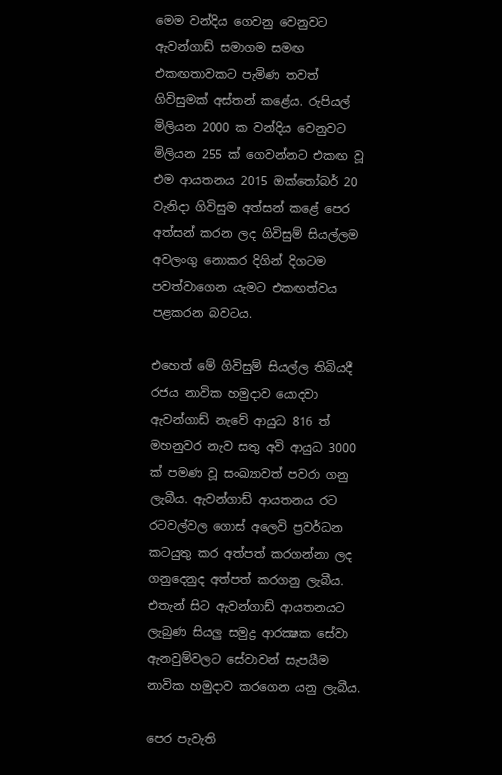මෙම වන්දිය ගෙවනු වෙනුවට ඇවන්ගාඩ් සමාගම සමඟ එකඟතාවකට පැමිණ තවත් ගිවිසුමක්‌ අස්‌තන් කළේය. රුපියල් මිලියන 2000 ක වන්දිය වෙනුවට මිලියන 255 ක්‌ ගෙවන්නට එකඟ වූ එම ආයතනය 2015 ඔක්‌තෝබර් 20 වැනිදා ගිවිසුම අත්සන් කළේ පෙර අත්සන් කරන ලද ගිවිසුම් සියල්ලම අවලංගු නොකර දිගින් දිගටම පවත්වාගෙන යැමට එකඟත්වය පළකරන බවටය.

එහෙත් මේ ගිවිසුම් සියල්ල තිබියදී රජය නාවික හමුදාව යොදවා ඇවන්ගාඩ් නැවේ ආයුධ 816 ත් මහනුවර නැව සතු අවි ආයුධ 3000 ක්‌ පමණ වූ සංඛ්‍යාවත් පවරා ගනු ලැබීය. ඇවන්ගාඩ් ආයතනය රට රටවල්වල ගොස්‌ අලෙවි ප්‍රවර්ධන කටයුතු කර අත්පත් කරගන්නා ලද ගනුදෙනුද අත්පත් කරගනු ලැබීය. එතැන් සිට ඇවන්ගාඩ් ආයතනයට ලැබුණ සියලු සමුද්‍ර ආරක්‍ෂක සේවා ඇනවුම්වලට සේවාවන් සැපයීම නාවික හමුදාව කරගෙන යනු ලැබීය.

පෙර පැවැති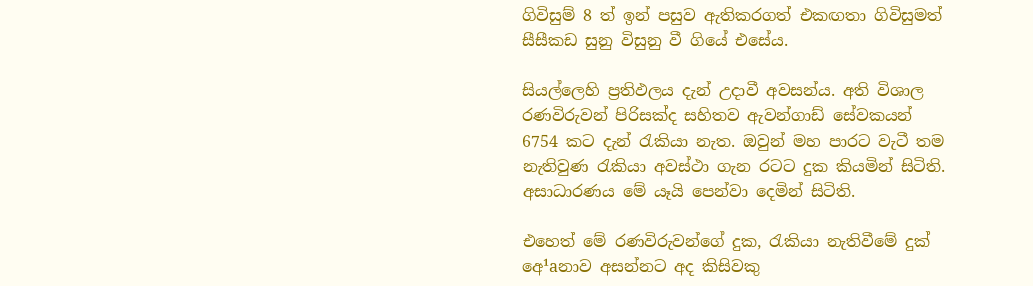ගිවිසුම් 8 ත් ඉන් පසුව ඇතිකරගත් එකඟතා ගිවිසුමත් සීසීකඩ සුනු විසුනු වී ගියේ එසේය.

සියල්ලෙහි ප්‍රතිඵලය දැන් උදාවී අවසන්ය. අති විශාල රණවිරුවන් පිරිසක්‌ද සහිතව ඇවන්ගාඩ් සේවකයන් 6754 කට දැන් රැකියා නැත. ඔවුන් මහ පාරට වැටී තම නැතිවුණ රැකියා අවස්‌ථා ගැන රටට දුක කියමින් සිටිති. අසාධාරණය මේ යෑයි පෙන්වා දෙමින් සිටිති.

එහෙත් මේ රණවිරුවන්ගේ දුක, රැකියා නැතිවීමේ දුක්‌ අෙ¹aනාව අසන්නට අද කිසිවකු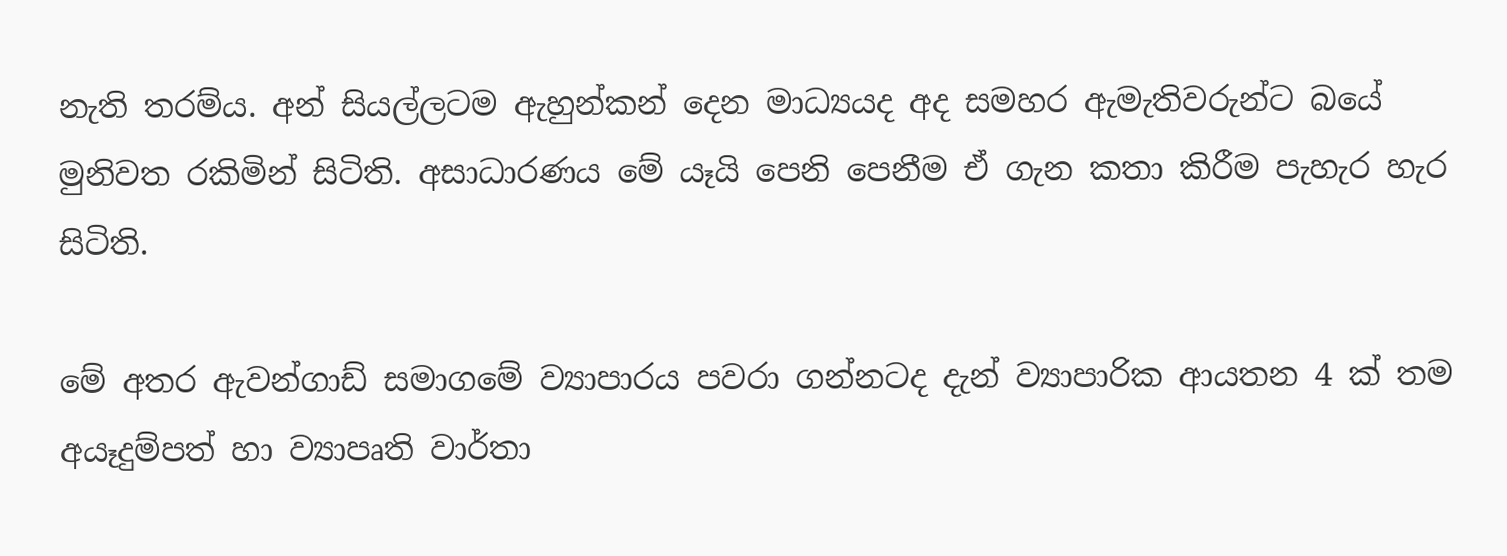නැති තරම්ය. අන් සියල්ලටම ඇහුන්කන් දෙන මාධ්‍යයද අද සමහර ඇමැතිවරුන්ට බයේ මුනිවත රකිමින් සිටිති. අසාධාරණය මේ යෑයි පෙනි පෙනීම ඒ ගැන කතා කිරීම පැහැර හැර සිටිති.

මේ අතර ඇවන්ගාඩ් සමාගමේ ව්‍යාපාරය පවරා ගන්නටද දැන් ව්‍යාපාරික ආයතන 4 ක්‌ තම අයෑදුම්පත් හා ව්‍යාපෘති වාර්තා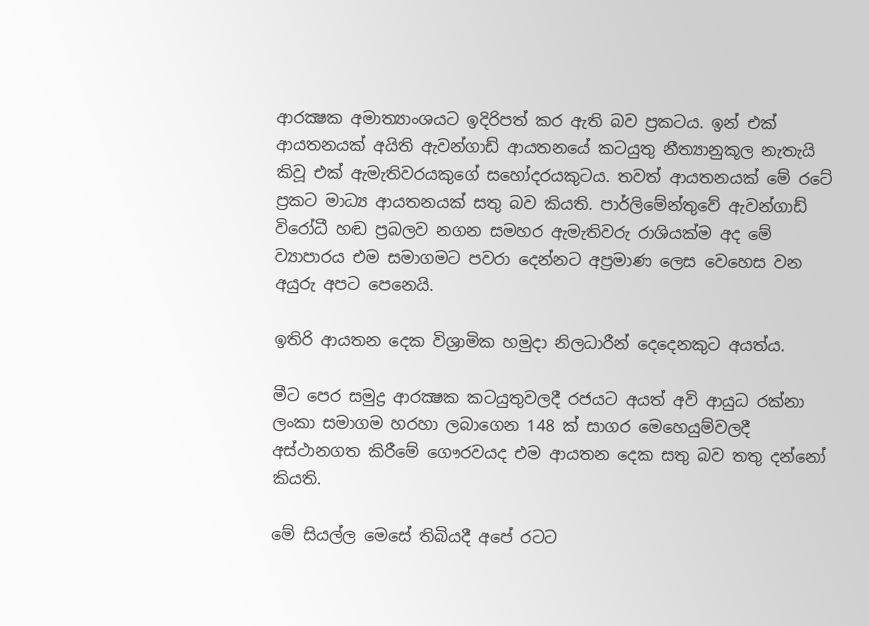ආරක්‍ෂක අමාත්‍යාංශයට ඉදිරිපත් කර ඇති බව ප්‍රකටය. ඉන් එක්‌ ආයතනයක්‌ අයිති ඇවන්ගාඩ් ආයතනයේ කටයුතු නීත්‍යානුකූල නැතැයි කිවූ එක්‌ ඇමැතිවරයකුගේ සහෝදරයකුටය. තවත් ආයතනයක්‌ මේ රටේ ප්‍රකට මාධ්‍ය ආයතනයක්‌ සතු බව කියති. පාර්ලිමේන්තුවේ ඇවන්ගාඩ් විරෝධී හඬ ප්‍රබලව නගන සමහර ඇමැතිවරු රාශියක්‌ම අද මේ ව්‍යාපාරය එම සමාගමට පවරා දෙන්නට අප්‍රමාණ ලෙස වෙහෙස වන අයුරු අපට පෙනෙයි.

ඉතිරි ආයතන දෙක විශ්‍රාමික හමුදා නිලධාරීන් දෙදෙනකුට අයත්ය.

මීට පෙර සමුද්‍ර ආරක්‍ෂක කටයුතුවලදී රජයට අයත් අවි ආයුධ රක්‌නා ලංකා සමාගම හරහා ලබාගෙන 148 ක්‌ සාගර මෙහෙයුම්වලදී අස්‌ථානගත කිරීමේ ගෞරවයද එම ආයතන දෙක සතු බව තතු දන්නෝ කියති.

මේ සියල්ල මෙසේ තිබියදී අපේ රටට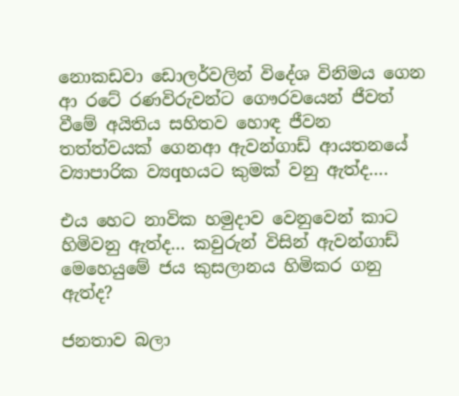නොකඩවා ඩොලර්වලින් විදේශ විනිමය ගෙන ආ රටේ රණවිරුවන්ට ගෞරවයෙන් ජීවත් වීමේ අයිතිය සහිතව හොඳ ජීවන තත්ත්වයක්‌ ගෙනආ ඇවන්ගාඩ් ආයතනයේ ව්‍යාපාරික ව්‍යqහයට කුමක්‌ වනු ඇත්ද….

එය හෙට නාවික හමුදාව වෙනුවෙන් කාට හිමිවනු ඇත්ද… කවුරුන් විසින් ඇවන්ගාඩ් මෙහෙයුමේ ජය කුසලානය හිමිකර ගනු ඇත්ද?

ජනතාව බලා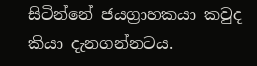සිටින්නේ ජයග්‍රාහකයා කවුද කියා දැනගන්නටය.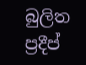බුලිත ප්‍රදීප්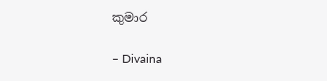කුමාර

– Divaina